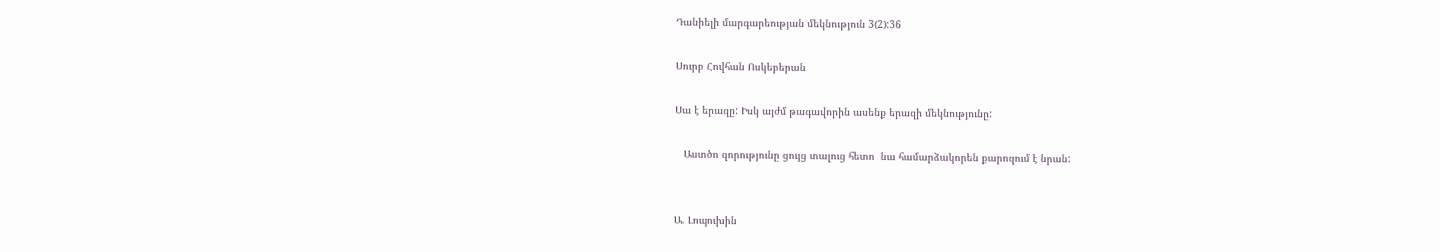Դանիելի մարգարեության մեկնություն 3(2):36

Սուրբ Հովհան Ոսկեբերան

Սա է երազը: Իսկ այժմ թագավորին ասենք երազի մեկնությունը:

   Աստծո զորությունը ցույց տալուց հետո  նա համարձակորեն քարոզում է նրան:


Ա. Լոպուխին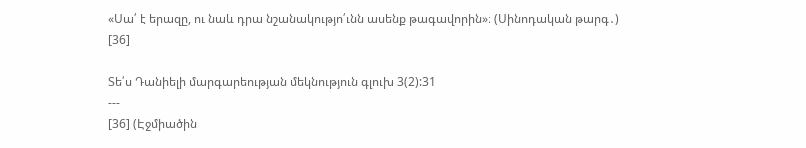«Սա՛ է երազը, ու նաև դրա նշանակությո՛ւնն ասենք թագավորին»։ (Սինոդական թարգ․) [36]

Տե՛ս Դանիելի մարգարեության մեկնություն գլուխ 3(2):31
---
[36] (Էջմիածին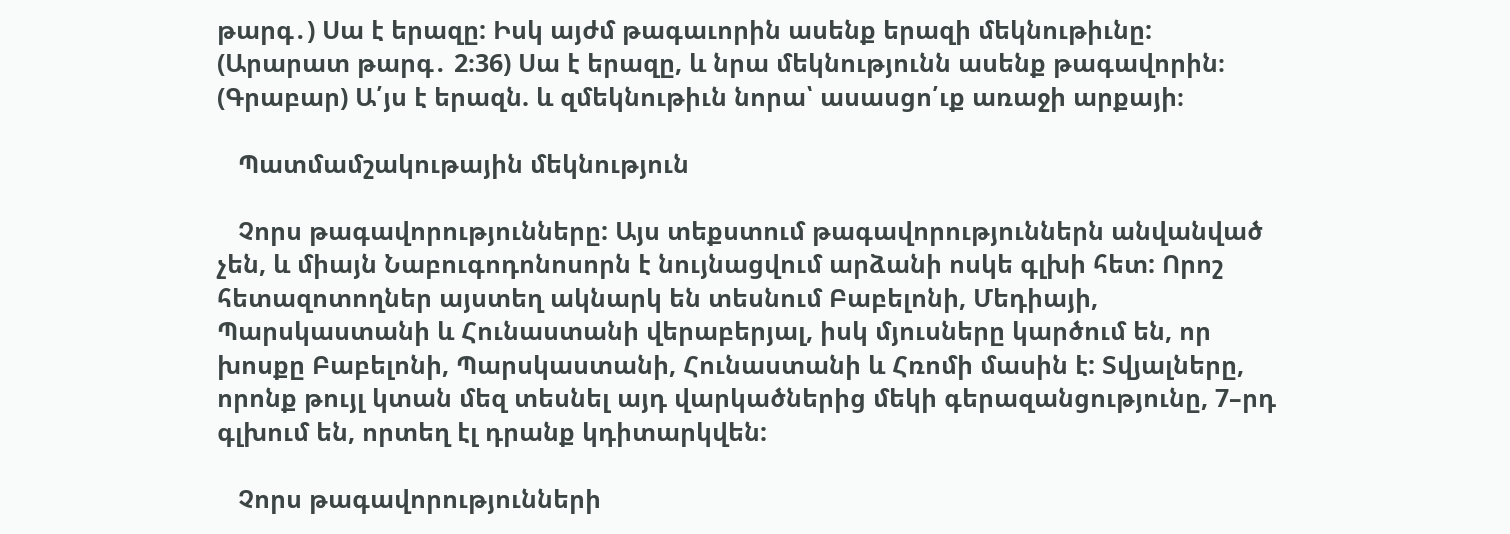թարգ․) Սա է երազը: Իսկ այժմ թագաւորին ասենք երազի մեկնութիւնը:
(Արարատ թարգ․ 2։36) Սա է երազը, և նրա մեկնությունն ասենք թագավորին։
(Գրաբար) Ա՛յս է երազն. և զմեկնութիւն նորա՝ ասասցո՛ւք առաջի արքայի։

   Պատմամշակութային մեկնություն

   Չորս թագավորությունները: Այս տեքստում թագավորություններն անվանված չեն, և միայն Նաբուգոդոնոսորն է նույնացվում արձանի ոսկե գլխի հետ: Որոշ հետազոտողներ այստեղ ակնարկ են տեսնում Բաբելոնի, Մեդիայի, Պարսկաստանի և Հունաստանի վերաբերյալ, իսկ մյուսները կարծում են, որ խոսքը Բաբելոնի, Պարսկաստանի, Հունաստանի և Հռոմի մասին է: Տվյալները, որոնք թույլ կտան մեզ տեսնել այդ վարկածներից մեկի գերազանցությունը, 7–րդ գլխում են, որտեղ էլ դրանք կդիտարկվեն:

   Չորս թագավորությունների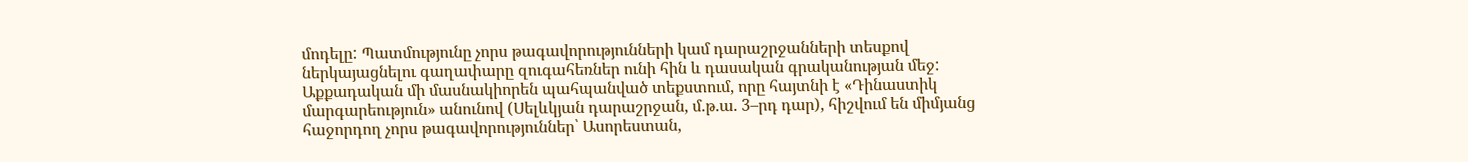մոդելը: Պատմությունը չորս թագավորությունների կամ դարաշրջանների տեսքով ներկայացնելու գաղափարը զուգահեռներ ունի հին և դասական գրականության մեջ: Աքքադական մի մասնակիորեն պահպանված տեքստում, որը հայտնի է «Դինաստիկ մարգարեություն» անունով (Սելևկյան դարաշրջան, մ.թ.ա. 3–րդ դար), հիշվում են միմյանց հաջորդող չորս թագավորություններ՝ Ասորեստան,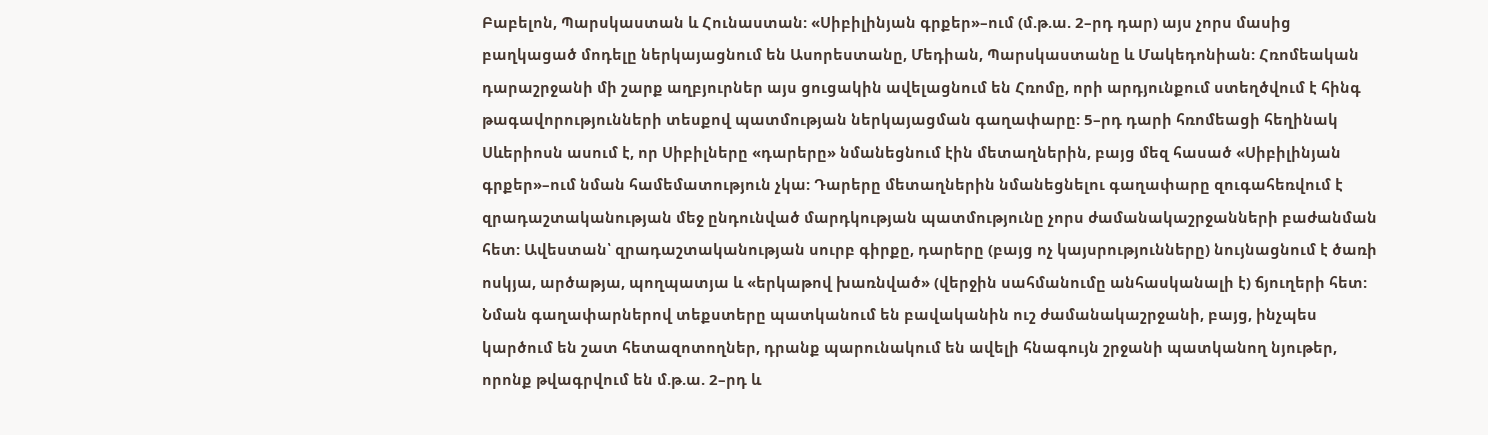Բաբելոն, Պարսկաստան և Հունաստան: «Սիբիլինյան գրքեր»–ում (մ.թ.ա. 2–րդ դար) այս չորս մասից բաղկացած մոդելը ներկայացնում են Ասորեստանը, Մեդիան, Պարսկաստանը և Մակեդոնիան: Հռոմեական դարաշրջանի մի շարք աղբյուրներ այս ցուցակին ավելացնում են Հռոմը, որի արդյունքում ստեղծվում է հինգ թագավորությունների տեսքով պատմության ներկայացման գաղափարը: 5–րդ դարի հռոմեացի հեղինակ Սևերիոսն ասում է, որ Սիբիլները «դարերը» նմանեցնում էին մետաղներին, բայց մեզ հասած «Սիբիլինյան գրքեր»–ում նման համեմատություն չկա: Դարերը մետաղներին նմանեցնելու գաղափարը զուգահեռվում է զրադաշտականության մեջ ընդունված մարդկության պատմությունը չորս ժամանակաշրջանների բաժանման հետ: Ավեստան՝ զրադաշտականության սուրբ գիրքը, դարերը (բայց ոչ կայսրությունները) նույնացնում է ծառի ոսկյա, արծաթյա, պողպատյա և «երկաթով խառնված» (վերջին սահմանումը անհասկանալի է) ճյուղերի հետ: Նման գաղափարներով տեքստերը պատկանում են բավականին ուշ ժամանակաշրջանի, բայց, ինչպես կարծում են շատ հետազոտողներ, դրանք պարունակում են ավելի հնագույն շրջանի պատկանող նյութեր, որոնք թվագրվում են մ.թ.ա. 2–րդ և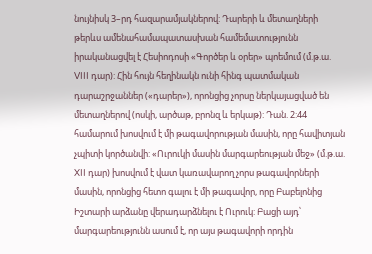նույնիսկ 3–րդ հազարամյակներով: Դարերի և մետաղների թերևս ամենահամապատասխան համեմատությունն իրականացվել է Հեսիոդոսի «Գործեր և օրեր» պոեմում (մ.թ.ա. VIII դար): Հին հույն հեղինակն ունի հինգ պատմական դարաշրջաններ («դարեր»), որոնցից չորսը ներկայացված են մետաղներով (ոսկի, արծաթ, բրոնզ և երկաթ): Դան. 2:44 համարում խոսվում է մի թագավորության մասին, որը հավիտյան չպիտի կործանվի: «Ուրուկի մասին մարգարեության մեջ» (մ.թ.ա. XII դար) խոսվում է վատ կառավարող չորս թագավորների մասին, որոնցից հետո գալու է մի թագավոր, որը Բաբելոնից Իշտարի արձանը վերադարձնելու է Ուրուկ: Բացի այդ՝ մարգարեությունն ասում է, որ այս թագավորի որդին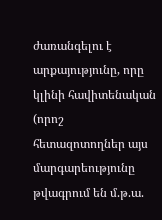ժառանգելու է արքայությունը, որը կլինի հավիտենական (որոշ հետազոտողներ այս մարգարեությունը թվագրում են մ.թ.ա.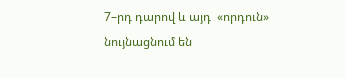7–րդ դարով և այդ  «որդուն» նույնացնում են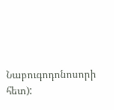Նաբուգոդոնոսորի հետ):